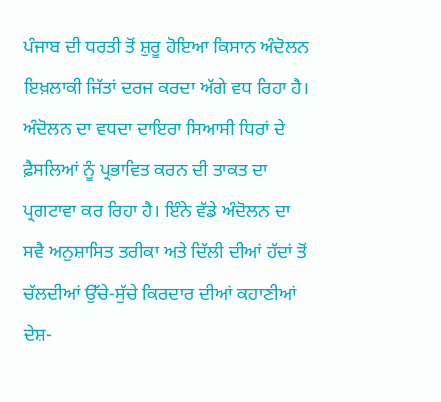ਪੰਜਾਬ ਦੀ ਧਰਤੀ ਤੋਂ ਸ਼ੁਰੂ ਹੋਇਆ ਕਿਸਾਨ ਅੰਦੋਲਨ ਇਖ਼ਲਾਕੀ ਜਿੱਤਾਂ ਦਰਜ ਕਰਦਾ ਅੱਗੇ ਵਧ ਰਿਹਾ ਹੈ। ਅੰਦੋਲਨ ਦਾ ਵਧਦਾ ਦਾਇਰਾ ਸਿਆਸੀ ਧਿਰਾਂ ਦੇ ਫ਼ੈਸਲਿਆਂ ਨੂੰ ਪ੍ਰਭਾਵਿਤ ਕਰਨ ਦੀ ਤਾਕਤ ਦਾ ਪ੍ਰਗਟਾਵਾ ਕਰ ਰਿਹਾ ਹੈ। ਇੰਨੇ ਵੱਡੇ ਅੰਦੋਲਨ ਦਾ ਸਵੈ ਅਨੁਸ਼ਾਸਿਤ ਤਰੀਕਾ ਅਤੇ ਦਿੱਲੀ ਦੀਆਂ ਹੱਦਾਂ ਤੋਂ ਚੱਲਦੀਆਂ ਉੱਚੇ-ਸੁੱਚੇ ਕਿਰਦਾਰ ਦੀਆਂ ਕਹਾਣੀਆਂ ਦੇਸ਼-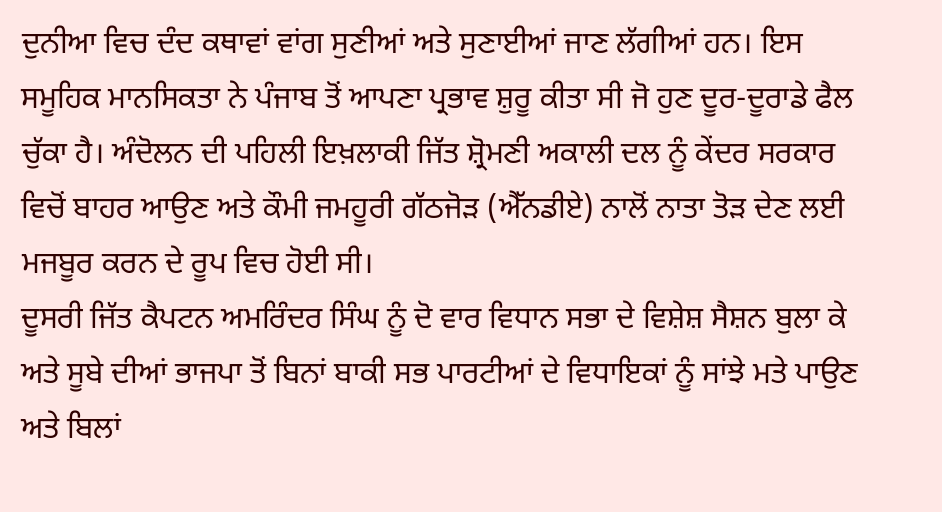ਦੁਨੀਆ ਵਿਚ ਦੰਦ ਕਥਾਵਾਂ ਵਾਂਗ ਸੁਣੀਆਂ ਅਤੇ ਸੁਣਾਈਆਂ ਜਾਣ ਲੱਗੀਆਂ ਹਨ। ਇਸ ਸਮੂਹਿਕ ਮਾਨਸਿਕਤਾ ਨੇ ਪੰਜਾਬ ਤੋਂ ਆਪਣਾ ਪ੍ਰਭਾਵ ਸ਼ੁਰੂ ਕੀਤਾ ਸੀ ਜੋ ਹੁਣ ਦੂਰ-ਦੂਰਾਡੇ ਫੈਲ ਚੁੱਕਾ ਹੈ। ਅੰਦੋਲਨ ਦੀ ਪਹਿਲੀ ਇਖ਼ਲਾਕੀ ਜਿੱਤ ਸ਼੍ਰੋਮਣੀ ਅਕਾਲੀ ਦਲ ਨੂੰ ਕੇਂਦਰ ਸਰਕਾਰ ਵਿਚੋਂ ਬਾਹਰ ਆਉਣ ਅਤੇ ਕੌਮੀ ਜਮਹੂਰੀ ਗੱਠਜੋੜ (ਐੱਨਡੀਏ) ਨਾਲੋਂ ਨਾਤਾ ਤੋੜ ਦੇਣ ਲਈ ਮਜਬੂਰ ਕਰਨ ਦੇ ਰੂਪ ਵਿਚ ਹੋਈ ਸੀ।
ਦੂਸਰੀ ਜਿੱਤ ਕੈਪਟਨ ਅਮਰਿੰਦਰ ਸਿੰਘ ਨੂੰ ਦੋ ਵਾਰ ਵਿਧਾਨ ਸਭਾ ਦੇ ਵਿਸ਼ੇਸ਼ ਸੈਸ਼ਨ ਬੁਲਾ ਕੇ ਅਤੇ ਸੂਬੇ ਦੀਆਂ ਭਾਜਪਾ ਤੋਂ ਬਿਨਾਂ ਬਾਕੀ ਸਭ ਪਾਰਟੀਆਂ ਦੇ ਵਿਧਾਇਕਾਂ ਨੂੰ ਸਾਂਝੇ ਮਤੇ ਪਾਉਣ ਅਤੇ ਬਿਲਾਂ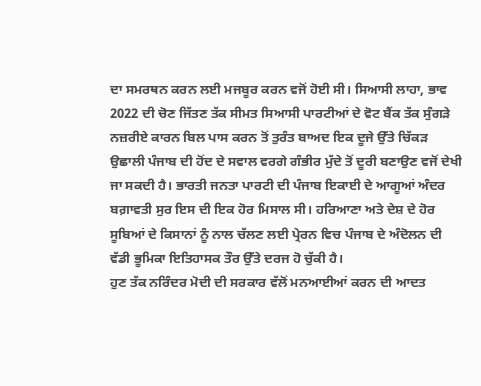ਦਾ ਸਮਰਥਨ ਕਰਨ ਲਈ ਮਜਬੂਰ ਕਰਨ ਵਜੋਂ ਹੋਈ ਸੀ। ਸਿਆਸੀ ਲਾਹਾ, ਭਾਵ 2022 ਦੀ ਚੋਣ ਜਿੱਤਣ ਤੱਕ ਸੀਮਤ ਸਿਆਸੀ ਪਾਰਟੀਆਂ ਦੇ ਵੋਟ ਬੈਂਕ ਤੱਕ ਸੁੰਗੜੇ ਨਜ਼ਰੀਏ ਕਾਰਨ ਬਿਲ ਪਾਸ ਕਰਨ ਤੋਂ ਤੁਰੰਤ ਬਾਅਦ ਇਕ ਦੂਜੇ ਉੱਤੇ ਚਿੱਕੜ ਉਛਾਲੀ ਪੰਜਾਬ ਦੀ ਹੋਂਦ ਦੇ ਸਵਾਲ ਵਰਗੇ ਗੰਭੀਰ ਮੁੱਦੇ ਤੋਂ ਦੂਰੀ ਬਣਾਉਣ ਵਜੋਂ ਦੇਖੀ ਜਾ ਸਕਦੀ ਹੈ। ਭਾਰਤੀ ਜਨਤਾ ਪਾਰਟੀ ਦੀ ਪੰਜਾਬ ਇਕਾਈ ਦੇ ਆਗੂਆਂ ਅੰਦਰ ਬਗ਼ਾਵਤੀ ਸੁਰ ਇਸ ਦੀ ਇਕ ਹੋਰ ਮਿਸਾਲ ਸੀ। ਹਰਿਆਣਾ ਅਤੇ ਦੇਸ਼ ਦੇ ਹੋਰ ਸੂਬਿਆਂ ਦੇ ਕਿਸਾਨਾਂ ਨੂੰ ਨਾਲ ਚੱਲਣ ਲਈ ਪ੍ਰੇਰਨ ਵਿਚ ਪੰਜਾਬ ਦੇ ਅੰਦੋਲਨ ਦੀ ਵੱਡੀ ਭੂਮਿਕਾ ਇਤਿਹਾਸਕ ਤੌਰ ਉੱਤੇ ਦਰਜ ਹੋ ਚੁੱਕੀ ਹੈ।
ਹੁਣ ਤੱਕ ਨਰਿੰਦਰ ਮੋਦੀ ਦੀ ਸਰਕਾਰ ਵੱਲੋਂ ਮਨਆਈਆਂ ਕਰਨ ਦੀ ਆਦਤ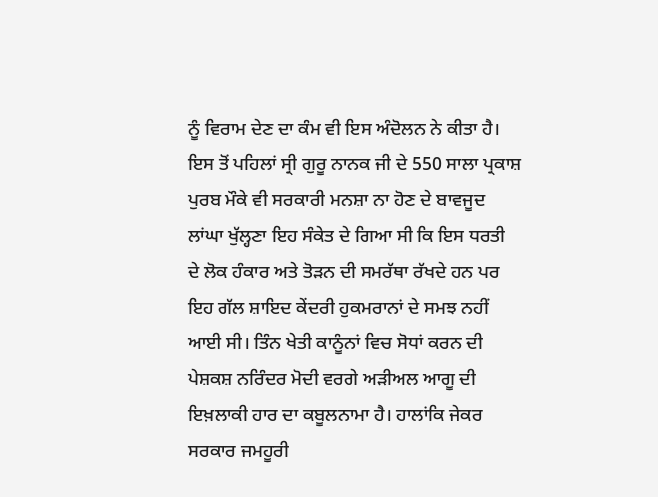ਨੂੰ ਵਿਰਾਮ ਦੇਣ ਦਾ ਕੰਮ ਵੀ ਇਸ ਅੰਦੋਲਨ ਨੇ ਕੀਤਾ ਹੈ। ਇਸ ਤੋਂ ਪਹਿਲਾਂ ਸ੍ਰੀ ਗੁਰੂ ਨਾਨਕ ਜੀ ਦੇ 550 ਸਾਲਾ ਪ੍ਰਕਾਸ਼ ਪੁਰਬ ਮੌਕੇ ਵੀ ਸਰਕਾਰੀ ਮਨਸ਼ਾ ਨਾ ਹੋਣ ਦੇ ਬਾਵਜੂਦ ਲਾਂਘਾ ਖੁੱਲ੍ਹਣਾ ਇਹ ਸੰਕੇਤ ਦੇ ਗਿਆ ਸੀ ਕਿ ਇਸ ਧਰਤੀ ਦੇ ਲੋਕ ਹੰਕਾਰ ਅਤੇ ਤੋੜਨ ਦੀ ਸਮਰੱਥਾ ਰੱਖਦੇ ਹਨ ਪਰ ਇਹ ਗੱਲ ਸ਼ਾਇਦ ਕੇਂਦਰੀ ਹੁਕਮਰਾਨਾਂ ਦੇ ਸਮਝ ਨਹੀਂ ਆਈ ਸੀ। ਤਿੰਨ ਖੇਤੀ ਕਾਨੂੰਨਾਂ ਵਿਚ ਸੋਧਾਂ ਕਰਨ ਦੀ ਪੇਸ਼ਕਸ਼ ਨਰਿੰਦਰ ਮੋਦੀ ਵਰਗੇ ਅੜੀਅਲ ਆਗੂ ਦੀ ਇਖ਼ਲਾਕੀ ਹਾਰ ਦਾ ਕਬੂਲਨਾਮਾ ਹੈ। ਹਾਲਾਂਕਿ ਜੇਕਰ ਸਰਕਾਰ ਜਮਹੂਰੀ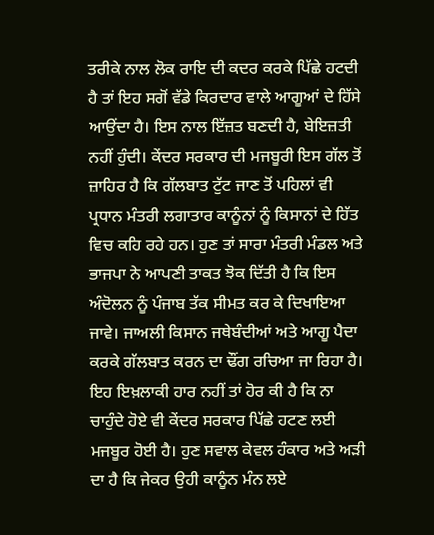ਤਰੀਕੇ ਨਾਲ ਲੋਕ ਰਾਇ ਦੀ ਕਦਰ ਕਰਕੇ ਪਿੱਛੇ ਹਟਦੀ ਹੈ ਤਾਂ ਇਹ ਸਗੋਂ ਵੱਡੇ ਕਿਰਦਾਰ ਵਾਲੇ ਆਗੂਆਂ ਦੇ ਹਿੱਸੇ ਆਉਂਦਾ ਹੈ। ਇਸ ਨਾਲ ਇੱਜ਼ਤ ਬਣਦੀ ਹੈ, ਬੇਇਜ਼ਤੀ ਨਹੀਂ ਹੁੰਦੀ। ਕੇਂਦਰ ਸਰਕਾਰ ਦੀ ਮਜਬੂਰੀ ਇਸ ਗੱਲ ਤੋਂ ਜ਼ਾਹਿਰ ਹੈ ਕਿ ਗੱਲਬਾਤ ਟੁੱਟ ਜਾਣ ਤੋਂ ਪਹਿਲਾਂ ਵੀ ਪ੍ਰਧਾਨ ਮੰਤਰੀ ਲਗਾਤਾਰ ਕਾਨੂੰਨਾਂ ਨੂੰ ਕਿਸਾਨਾਂ ਦੇ ਹਿੱਤ ਵਿਚ ਕਹਿ ਰਹੇ ਹਨ। ਹੁਣ ਤਾਂ ਸਾਰਾ ਮੰਤਰੀ ਮੰਡਲ ਅਤੇ ਭਾਜਪਾ ਨੇ ਆਪਣੀ ਤਾਕਤ ਝੋਕ ਦਿੱਤੀ ਹੈ ਕਿ ਇਸ ਅੰਦੋਲਨ ਨੂੰ ਪੰਜਾਬ ਤੱਕ ਸੀਮਤ ਕਰ ਕੇ ਦਿਖਾਇਆ ਜਾਵੇ। ਜਾਅਲੀ ਕਿਸਾਨ ਜਥੇਬੰਦੀਆਂ ਅਤੇ ਆਗੂ ਪੈਦਾ ਕਰਕੇ ਗੱਲਬਾਤ ਕਰਨ ਦਾ ਢੌਂਗ ਰਚਿਆ ਜਾ ਰਿਹਾ ਹੈ।
ਇਹ ਇਖ਼ਲਾਕੀ ਹਾਰ ਨਹੀਂ ਤਾਂ ਹੋਰ ਕੀ ਹੈ ਕਿ ਨਾ ਚਾਹੁੰਦੇ ਹੋਏ ਵੀ ਕੇਂਦਰ ਸਰਕਾਰ ਪਿੱਛੇ ਹਟਣ ਲਈ ਮਜਬੂਰ ਹੋਈ ਹੈ। ਹੁਣ ਸਵਾਲ ਕੇਵਲ ਹੰਕਾਰ ਅਤੇ ਅੜੀ ਦਾ ਹੈ ਕਿ ਜੇਕਰ ਉਹੀ ਕਾਨੂੰਨ ਮੰਨ ਲਏ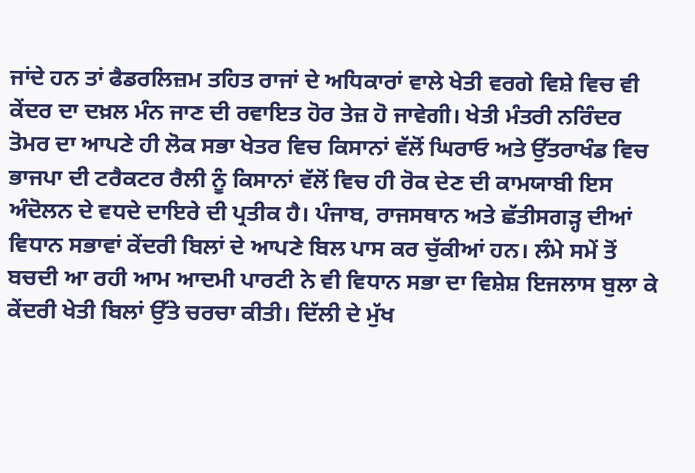ਜਾਂਦੇ ਹਨ ਤਾਂ ਫੈਡਰਲਿਜ਼ਮ ਤਹਿਤ ਰਾਜਾਂ ਦੇ ਅਧਿਕਾਰਾਂ ਵਾਲੇ ਖੇਤੀ ਵਰਗੇ ਵਿਸ਼ੇ ਵਿਚ ਵੀ ਕੇਂਦਰ ਦਾ ਦਖ਼ਲ ਮੰਨ ਜਾਣ ਦੀ ਰਵਾਇਤ ਹੋਰ ਤੇਜ਼ ਹੋ ਜਾਵੇਗੀ। ਖੇਤੀ ਮੰਤਰੀ ਨਰਿੰਦਰ ਤੋਮਰ ਦਾ ਆਪਣੇ ਹੀ ਲੋਕ ਸਭਾ ਖੇਤਰ ਵਿਚ ਕਿਸਾਨਾਂ ਵੱਲੋਂ ਘਿਰਾਓ ਅਤੇ ਉੱਤਰਾਖੰਡ ਵਿਚ ਭਾਜਪਾ ਦੀ ਟਰੈਕਟਰ ਰੈਲੀ ਨੂੰ ਕਿਸਾਨਾਂ ਵੱਲੋਂ ਵਿਚ ਹੀ ਰੋਕ ਦੇਣ ਦੀ ਕਾਮਯਾਬੀ ਇਸ ਅੰਦੋਲਨ ਦੇ ਵਧਦੇ ਦਾਇਰੇ ਦੀ ਪ੍ਰਤੀਕ ਹੈ। ਪੰਜਾਬ, ਰਾਜਸਥਾਨ ਅਤੇ ਛੱਤੀਸਗੜ੍ਹ ਦੀਆਂ ਵਿਧਾਨ ਸਭਾਵਾਂ ਕੇਂਦਰੀ ਬਿਲਾਂ ਦੇ ਆਪਣੇ ਬਿਲ ਪਾਸ ਕਰ ਚੁੱਕੀਆਂ ਹਨ। ਲੰਮੇ ਸਮੇਂ ਤੋਂ ਬਚਦੀ ਆ ਰਹੀ ਆਮ ਆਦਮੀ ਪਾਰਟੀ ਨੇ ਵੀ ਵਿਧਾਨ ਸਭਾ ਦਾ ਵਿਸ਼ੇਸ਼ ਇਜਲਾਸ ਬੁਲਾ ਕੇ ਕੇਂਦਰੀ ਖੇਤੀ ਬਿਲਾਂ ਉੱਤੇ ਚਰਚਾ ਕੀਤੀ। ਦਿੱਲੀ ਦੇ ਮੁੱਖ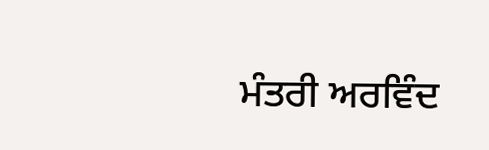ਮੰਤਰੀ ਅਰਵਿੰਦ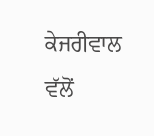ਕੇਜਰੀਵਾਲ ਵੱਲੋਂ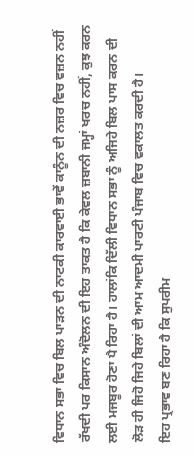ਵਿਧਾਨ ਸਭਾ ਵਿਚ ਬਿਲ ਪਾੜਨ ਦੀ ਨਾਟਕੀ ਕਾਰਵਾਈ ਭਾਵੇਂ ਕਾਨੂੰਨ ਦੀ ਨਜ਼ਰ ਵਿਚ ਵਜ਼ਨ ਨਹੀਂ ਰੱਖਦੀ ਪਰ ਕਿਸਾਨ ਅੰਦੋਲਨ ਦੀ ਇਹ ਤਾਕਤ ਹੈ ਕਿ ਕੇਵਲ ਜ਼ਬਾਨੀ ਜਮ੍ਹਾਂ ਖਰਚ ਨਹੀਂ, ਕੁਝ ਕਰਨ ਲਈ ਮਜਬੂਰ ਹੋਣਾ ਪੈ ਰਿਹਾ ਹੈ। ਹਾਲਾਂਕਿ ਦਿੱਲੀ ਵਿਧਾਨ ਸਭਾ ਨੂੰ ਅਜਿਹੇ ਬਿਲ ਪਾਸ ਕਰਨ ਦੀ ਲੋੜ ਹੀ ਜਿਹੋ ਜਿਹੇ ਬਿਲਾਂ ਦੀ ਆਮ ਆਦਮੀ ਪਾਰਟੀ ਪੰਜਾਬ ਵਿਚ ਵਕਾਲਤ ਕਰਦੀ ਹੈ।
ਇਹ ਪ੍ਰਭਾਵ ਬਣ ਰਿਹਾ ਹੈ ਕਿ ਸੁਪਰੀਮ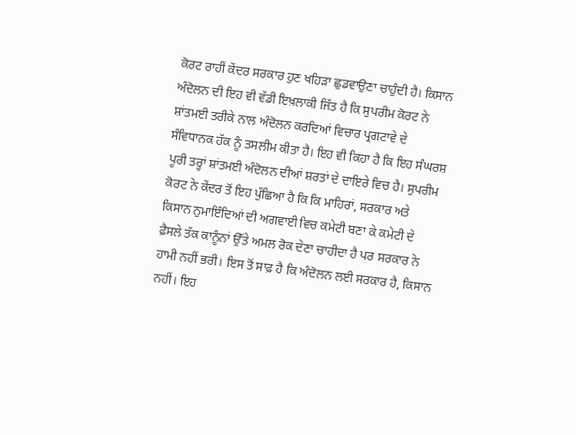ਕੋਰਟ ਰਾਹੀਂ ਕੇਂਦਰ ਸਰਕਾਰ ਹੁਣ ਖਹਿੜਾ ਛੁਡਵਾਉਣਾ ਚਾਹੁੰਦੀ ਹੈ। ਕਿਸਾਨ ਅੰਦੋਲਨ ਦੀ ਇਹ ਵੀ ਵੱਡੀ ਇਖ਼ਲਾਕੀ ਜਿੱਤ ਹੈ ਕਿ ਸੁਪਰੀਮ ਕੋਰਟ ਨੇ ਸ਼ਾਂਤਮਈ ਤਰੀਕੇ ਨਾਲ ਅੰਦੋਲਨ ਕਰਦਿਆਂ ਵਿਚਾਰ ਪ੍ਰਗਟਾਵੇ ਦੇ ਸੰਵਿਧਾਨਕ ਹੱਕ ਨੂੰ ਤਸਲੀਮ ਕੀਤਾ ਹੈ। ਇਹ ਵੀ ਕਿਹਾ ਹੈ ਕਿ ਇਹ ਸੰਘਰਸ਼ ਪੂਰੀ ਤਰ੍ਹਾਂ ਸ਼ਾਂਤਮਈ ਅੰਦੋਲਨ ਦੀਆਂ ਸ਼ਰਤਾਂ ਦੇ ਦਾਇਰੇ ਵਿਚ ਹੈ। ਸੁਪਰੀਮ ਕੋਰਟ ਨੇ ਕੇਂਦਰ ਤੋਂ ਇਹ ਪੁੱਛਿਆ ਹੈ ਕਿ ਕਿ ਮਾਹਿਰਾਂ, ਸਰਕਾਰ ਅਤੇ ਕਿਸਾਨ ਨੁਮਾਇੰਦਿਆਂ ਦੀ ਅਗਵਾਈ ਵਿਚ ਕਮੇਟੀ ਬਣਾ ਕੇ ਕਮੇਟੀ ਦੇ ਫ਼ੈਸਲੇ ਤੱਕ ਕਾਨੂੰਨਾਂ ਉੱਤੇ ਅਮਲ ਰੋਕ ਦੇਣਾ ਚਾਹੀਦਾ ਹੈ ਪਰ ਸਰਕਾਰ ਨੇ ਹਾਮੀ ਨਹੀਂ ਭਰੀ। ਇਸ ਤੋਂ ਸਾਫ਼ ਹੈ ਕਿ ਅੰਦੋਲਨ ਲਈ ਸਰਕਾਰ ਹੈ, ਕਿਸਾਨ ਨਹੀਂ। ਇਹ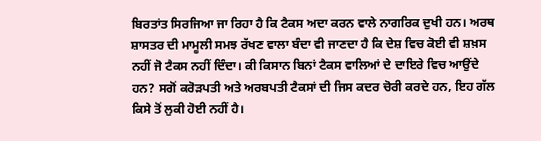ਬਿਰਤਾਂਤ ਸਿਰਜਿਆ ਜਾ ਰਿਹਾ ਹੈ ਕਿ ਟੈਕਸ ਅਦਾ ਕਰਨ ਵਾਲੇ ਨਾਗਰਿਕ ਦੁਖੀ ਹਨ। ਅਰਥ ਸ਼ਾਸਤਰ ਦੀ ਮਾਮੂਲੀ ਸਮਝ ਰੱਖਣ ਵਾਲਾ ਬੰਦਾ ਵੀ ਜਾਣਦਾ ਹੈ ਕਿ ਦੇਸ਼ ਵਿਚ ਕੋਈ ਵੀ ਸ਼ਖ਼ਸ ਨਹੀਂ ਜੋ ਟੈਕਸ ਨਹੀਂ ਦਿੰਦਾ। ਕੀ ਕਿਸਾਨ ਬਿਨਾਂ ਟੈਕਸ ਵਾਲਿਆਂ ਦੇ ਦਾਇਰੇ ਵਿਚ ਆਉਂਦੇ ਹਨ? ਸਗੋਂ ਕਰੋੜਪਤੀ ਅਤੇ ਅਰਬਪਤੀ ਟੈਕਸਾਂ ਦੀ ਜਿਸ ਕਦਰ ਚੋਰੀ ਕਰਦੇ ਹਨ, ਇਹ ਗੱਲ ਕਿਸੇ ਤੋਂ ਲੁਕੀ ਹੋਈ ਨਹੀਂ ਹੈ।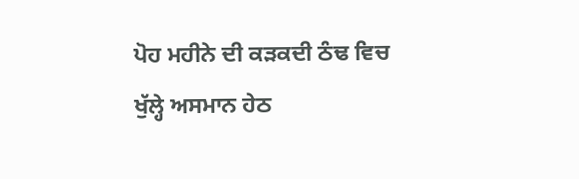ਪੋਹ ਮਹੀਨੇ ਦੀ ਕੜਕਦੀ ਠੰਢ ਵਿਚ ਖੁੱਲ੍ਹੇ ਅਸਮਾਨ ਹੇਠ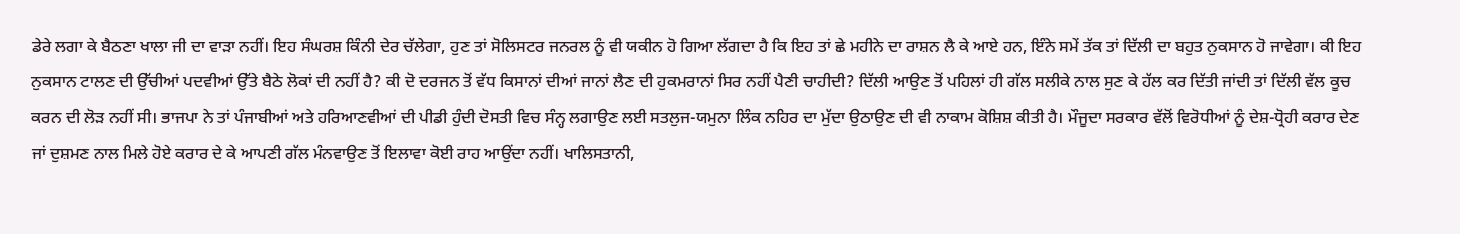ਡੇਰੇ ਲਗਾ ਕੇ ਬੈਠਣਾ ਖਾਲਾ ਜੀ ਦਾ ਵਾੜਾ ਨਹੀਂ। ਇਹ ਸੰਘਰਸ਼ ਕਿੰਨੀ ਦੇਰ ਚੱਲੇਗਾ, ਹੁਣ ਤਾਂ ਸੋਲਿਸਟਰ ਜਨਰਲ ਨੂੰ ਵੀ ਯਕੀਨ ਹੋ ਗਿਆ ਲੱਗਦਾ ਹੈ ਕਿ ਇਹ ਤਾਂ ਛੇ ਮਹੀਨੇ ਦਾ ਰਾਸ਼ਨ ਲੈ ਕੇ ਆਏ ਹਨ, ਇੰਨੇ ਸਮੇਂ ਤੱਕ ਤਾਂ ਦਿੱਲੀ ਦਾ ਬਹੁਤ ਨੁਕਸਾਨ ਹੋ ਜਾਵੇਗਾ। ਕੀ ਇਹ ਨੁਕਸਾਨ ਟਾਲਣ ਦੀ ਉੱਚੀਆਂ ਪਦਵੀਆਂ ਉੱਤੇ ਬੈਠੇ ਲੋਕਾਂ ਦੀ ਨਹੀਂ ਹੈ? ਕੀ ਦੋ ਦਰਜਨ ਤੋਂ ਵੱਧ ਕਿਸਾਨਾਂ ਦੀਆਂ ਜਾਨਾਂ ਲੈਣ ਦੀ ਹੁਕਮਰਾਨਾਂ ਸਿਰ ਨਹੀਂ ਪੈਣੀ ਚਾਹੀਦੀ? ਦਿੱਲੀ ਆਉਣ ਤੋਂ ਪਹਿਲਾਂ ਹੀ ਗੱਲ ਸਲੀਕੇ ਨਾਲ ਸੁਣ ਕੇ ਹੱਲ ਕਰ ਦਿੱਤੀ ਜਾਂਦੀ ਤਾਂ ਦਿੱਲੀ ਵੱਲ ਕੂਚ ਕਰਨ ਦੀ ਲੋੜ ਨਹੀਂ ਸੀ। ਭਾਜਪਾ ਨੇ ਤਾਂ ਪੰਜਾਬੀਆਂ ਅਤੇ ਹਰਿਆਣਵੀਆਂ ਦੀ ਪੀਡੀ ਹੁੰਦੀ ਦੋਸਤੀ ਵਿਚ ਸੰਨ੍ਹ ਲਗਾਉਣ ਲਈ ਸਤਲੁਜ-ਯਮੁਨਾ ਲਿੰਕ ਨਹਿਰ ਦਾ ਮੁੱਦਾ ਉਠਾਉਣ ਦੀ ਵੀ ਨਾਕਾਮ ਕੋਸ਼ਿਸ਼ ਕੀਤੀ ਹੈ। ਮੌਜੂਦਾ ਸਰਕਾਰ ਵੱਲੋਂ ਵਿਰੋਧੀਆਂ ਨੂੰ ਦੇਸ਼-ਧ੍ਰੋਹੀ ਕਰਾਰ ਦੇਣ ਜਾਂ ਦੁਸ਼ਮਣ ਨਾਲ ਮਿਲੇ ਹੋਏ ਕਰਾਰ ਦੇ ਕੇ ਆਪਣੀ ਗੱਲ ਮੰਨਵਾਉਣ ਤੋਂ ਇਲਾਵਾ ਕੋਈ ਰਾਹ ਆਉਂਦਾ ਨਹੀਂ। ਖਾਲਿਸਤਾਨੀ,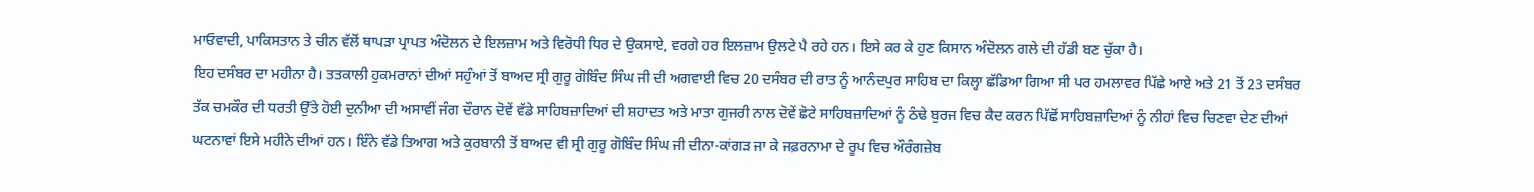ਮਾਓਵਾਦੀ, ਪਾਕਿਸਤਾਨ ਤੇ ਚੀਨ ਵੱਲੋਂ ਥਾਪੜਾ ਪ੍ਰਾਪਤ ਅੰਦੋਲਨ ਦੇ ਇਲਜ਼ਾਮ ਅਤੇ ਵਿਰੋਧੀ ਧਿਰ ਦੇ ਉਕਸਾਏ, ਵਰਗੇ ਹਰ ਇਲਜ਼ਾਮ ਉਲਟੇ ਪੈ ਰਹੇ ਹਨ। ਇਸੇ ਕਰ ਕੇ ਹੁਣ ਕਿਸਾਨ ਅੰਦੋਲਨ ਗਲੇ ਦੀ ਹੱਡੀ ਬਣ ਚੁੱਕਾ ਹੈ।
ਇਹ ਦਸੰਬਰ ਦਾ ਮਹੀਨਾ ਹੈ। ਤਤਕਾਲੀ ਹੁਕਮਰਾਨਾਂ ਦੀਆਂ ਸਹੁੰਆਂ ਤੋਂ ਬਾਅਦ ਸ੍ਰੀ ਗੁਰੂ ਗੋਬਿੰਦ ਸਿੰਘ ਜੀ ਦੀ ਅਗਵਾਈ ਵਿਚ 20 ਦਸੰਬਰ ਦੀ ਰਾਤ ਨੂੰ ਆਨੰਦਪੁਰ ਸਾਹਿਬ ਦਾ ਕਿਲ੍ਹਾ ਛੱਡਿਆ ਗਿਆ ਸੀ ਪਰ ਹਮਲਾਵਰ ਪਿੱਛੇ ਆਏ ਅਤੇ 21 ਤੋਂ 23 ਦਸੰਬਰ ਤੱਕ ਚਮਕੌਰ ਦੀ ਧਰਤੀ ਉੱਤੇ ਹੋਈ ਦੁਨੀਆ ਦੀ ਅਸਾਵੀਂ ਜੰਗ ਦੌਰਾਨ ਦੋਵੇਂ ਵੱਡੇ ਸਾਹਿਬਜ਼ਾਦਿਆਂ ਦੀ ਸ਼ਹਾਦਤ ਅਤੇ ਮਾਤਾ ਗੁਜਰੀ ਨਾਲ ਦੋਵੇਂ ਛੋਟੇ ਸਾਹਿਬਜ਼ਾਦਿਆਂ ਨੂੰ ਠੰਢੇ ਬੁਰਜ ਵਿਚ ਕੈਦ ਕਰਨ ਪਿੱਛੋਂ ਸਾਹਿਬਜ਼ਾਦਿਆਂ ਨੂੰ ਨੀਹਾਂ ਵਿਚ ਚਿਣਵਾ ਦੇਣ ਦੀਆਂ ਘਟਨਾਵਾਂ ਇਸੇ ਮਹੀਨੇ ਦੀਆਂ ਹਨ। ਇੰਨੇ ਵੱਡੇ ਤਿਆਗ ਅਤੇ ਕੁਰਬਾਨੀ ਤੋਂ ਬਾਅਦ ਵੀ ਸ੍ਰੀ ਗੁਰੂ ਗੋਬਿੰਦ ਸਿੰਘ ਜੀ ਦੀਨਾ-ਕਾਂਗੜ ਜਾ ਕੇ ਜਫ਼ਰਨਾਮਾ ਦੇ ਰੂਪ ਵਿਚ ਔਰੰਗਜ਼ੇਬ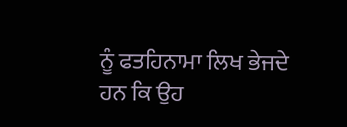ਨੂੰ ਫਤਹਿਨਾਮਾ ਲਿਖ ਭੇਜਦੇ ਹਨ ਕਿ ਉਹ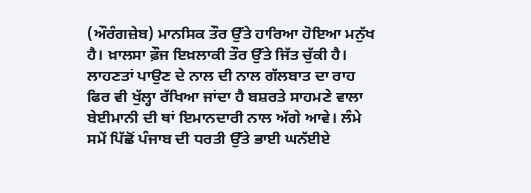(ਔਰੰਗਜ਼ੇਬ) ਮਾਨਸਿਕ ਤੌਰ ਉੱਤੇ ਹਾਰਿਆ ਹੋਇਆ ਮਨੁੱਖ ਹੈ। ਖ਼ਾਲਸਾ ਫ਼ੌਜ ਇਖ਼ਲਾਕੀ ਤੌਰ ਉੱਤੇ ਜਿੱਤ ਚੁੱਕੀ ਹੈ। ਲਾਹਣਤਾਂ ਪਾਉਣ ਦੇ ਨਾਲ ਦੀ ਨਾਲ ਗੱਲਬਾਤ ਦਾ ਰਾਹ ਫਿਰ ਵੀ ਖੁੱਲ੍ਹਾ ਰੱਖਿਆ ਜਾਂਦਾ ਹੈ ਬਸ਼ਰਤੇ ਸਾਹਮਣੇ ਵਾਲਾ ਬੇਈਮਾਨੀ ਦੀ ਥਾਂ ਇਮਾਨਦਾਰੀ ਨਾਲ ਅੱਗੇ ਆਵੇ। ਲੰਮੇ ਸਮੇਂ ਪਿੱਛੋਂ ਪੰਜਾਬ ਦੀ ਧਰਤੀ ਉੱਤੇ ਭਾਈ ਘਨੱਈਏ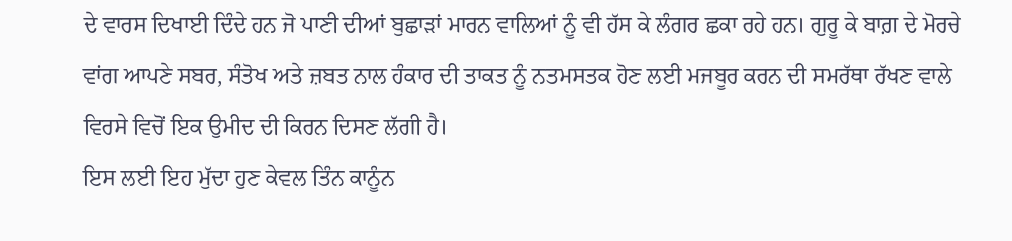ਦੇ ਵਾਰਸ ਦਿਖਾਈ ਦਿੰਦੇ ਹਨ ਜੋ ਪਾਣੀ ਦੀਆਂ ਬੁਛਾੜਾਂ ਮਾਰਨ ਵਾਲਿਆਂ ਨੂੰ ਵੀ ਹੱਸ ਕੇ ਲੰਗਰ ਛਕਾ ਰਹੇ ਹਨ। ਗੁਰੂ ਕੇ ਬਾਗ਼ ਦੇ ਮੋਰਚੇ ਵਾਂਗ ਆਪਣੇ ਸਬਰ, ਸੰਤੋਖ ਅਤੇ ਜ਼ਬਤ ਨਾਲ ਹੰਕਾਰ ਦੀ ਤਾਕਤ ਨੂੰ ਨਤਮਸਤਕ ਹੋਣ ਲਈ ਮਜਬੂਰ ਕਰਨ ਦੀ ਸਮਰੱਥਾ ਰੱਖਣ ਵਾਲੇ ਵਿਰਸੇ ਵਿਚੋਂ ਇਕ ਉਮੀਦ ਦੀ ਕਿਰਨ ਦਿਸਣ ਲੱਗੀ ਹੈ।
ਇਸ ਲਈ ਇਹ ਮੁੱਦਾ ਹੁਣ ਕੇਵਲ ਤਿੰਨ ਕਾਨੂੰਨ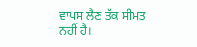ਵਾਪਸ ਲੈਣ ਤੱਕ ਸੀਮਤ ਨਹੀਂ ਹੈ।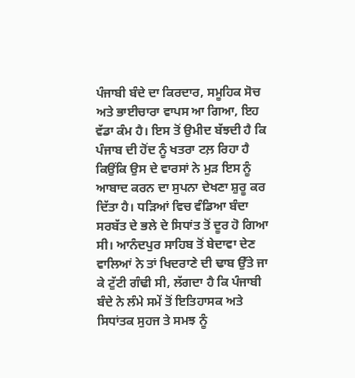ਪੰਜਾਬੀ ਬੰਦੇ ਦਾ ਕਿਰਦਾਰ, ਸਮੂਹਿਕ ਸੋਚ ਅਤੇ ਭਾਈਚਾਰਾ ਵਾਪਸ ਆ ਗਿਆ, ਇਹ ਵੱਡਾ ਕੰਮ ਹੈ। ਇਸ ਤੋਂ ਉਮੀਦ ਬੱਝਦੀ ਹੈ ਕਿ ਪੰਜਾਬ ਦੀ ਹੋਂਦ ਨੂੰ ਖਤਰਾ ਟਲ਼ ਰਿਹਾ ਹੈ ਕਿਉਂਕਿ ਉਸ ਦੇ ਵਾਰਸਾਂ ਨੇ ਮੁੜ ਇਸ ਨੂੰ ਆਬਾਦ ਕਰਨ ਦਾ ਸੁਪਨਾ ਦੇਖਣਾ ਸ਼ੁਰੂ ਕਰ ਦਿੱਤਾ ਹੈ। ਧੜਿਆਂ ਵਿਚ ਵੰਡਿਆ ਬੰਦਾ ਸਰਬੱਤ ਦੇ ਭਲੇ ਦੇ ਸਿਧਾਂਤ ਤੋਂ ਦੂਰ ਹੋ ਗਿਆ ਸੀ। ਆਨੰਦਪੁਰ ਸਾਹਿਬ ਤੋਂ ਬੇਦਾਵਾ ਦੇਣ ਵਾਲਿਆਂ ਨੇ ਤਾਂ ਖਿਦਰਾਣੇ ਦੀ ਢਾਬ ਉੱਤੇ ਜਾ ਕੇ ਟੁੱਟੀ ਗੰਢੀ ਸੀ, ਲੱਗਦਾ ਹੈ ਕਿ ਪੰਜਾਬੀ ਬੰਦੇ ਨੇ ਲੰਮੇ ਸਮੇਂ ਤੋਂ ਇਤਿਹਾਸਕ ਅਤੇ ਸਿਧਾਂਤਕ ਸੁਹਜ ਤੇ ਸਮਝ ਨੂੰ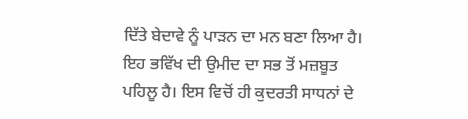ਦਿੱਤੇ ਬੇਦਾਵੇ ਨੂੰ ਪਾੜਨ ਦਾ ਮਨ ਬਣਾ ਲਿਆ ਹੈ। ਇਹ ਭਵਿੱਖ ਦੀ ਉਮੀਦ ਦਾ ਸਭ ਤੋਂ ਮਜ਼ਬੂਤ ਪਹਿਲੂ ਹੈ। ਇਸ ਵਿਚੋਂ ਹੀ ਕੁਦਰਤੀ ਸਾਧਨਾਂ ਦੇ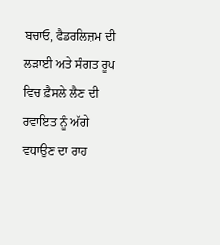ਬਚਾਓ, ਫੈਡਰਲਿਜ਼ਮ ਦੀ ਲੜਾਈ ਅਤੇ ਸੰਗਤ ਰੂਪ ਵਿਚ ਫ਼ੈਸਲੇ ਲੈਣ ਦੀ ਰਵਾਇਤ ਨੂੰ ਅੱਗੇ ਵਧਾਉਣ ਦਾ ਰਾਹ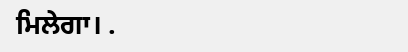ਮਿਲੇਗਾ। .